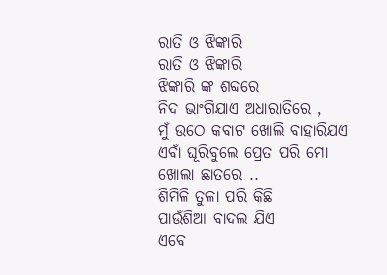ରାତି ଓ ଝିଙ୍କାରି
ରାତି ଓ ଝିଙ୍କାରି
ଝିଙ୍କାରି ଙ୍କ ଶବ୍ଦରେ
ନିଦ ଭାଂଗିଯାଏ ଅଧାରାତିରେ ,
ମୁଁ ଉଠେ କବାଟ ଖୋଲି ବାହାରିଯଏ
ଏବାଁ ଘୂରିବୁଲେ ପ୍ରେତ ପରି ମୋ ଖୋଲା ଛାତରେ ..
ଶିମିଳି ତୁଳା ପରି କିଛି
ପାଉଁଶିଆ ବାଦଲ ଯିଏ
ଏବେ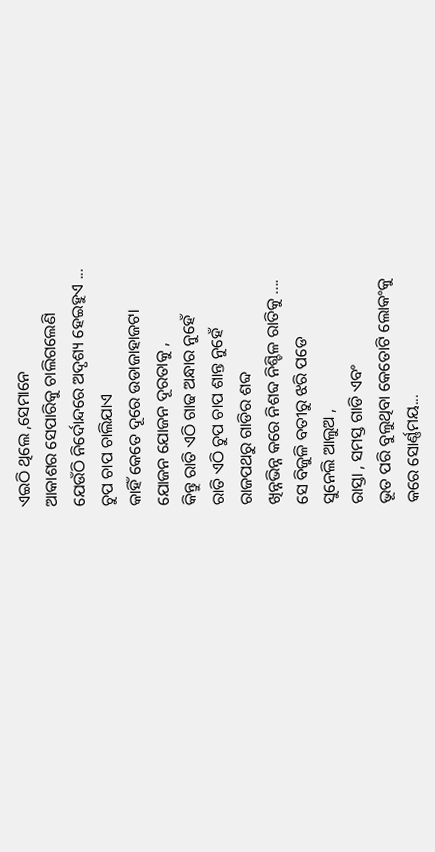ଏଇଠି ଥିଲେ ,ସେମାନେ
ଆକାଶର ସେପାରିକୁ ଚାଲିଗଲେଣି
ଯେଉଁଠି ନିର୍ଦୋନ୍ଦରେ ଅଦୃଶ୍ୟ ହେଇହୁଏ ...
ଚୁପ ଚାପ ଚାଲିଯାଏ
କାହିଁ କେତେ ଦୂରେ ଉଡାଜାହାଜଟା
ଯୋଜନ ଯୋଜନ ଦୂରତାକୁ ,
କିନ୍ତୁ ରାତି ଏଠି ଗାଢ ଅନ୍ଧାର ନୁହେଁ
ରାତି ଏଠି ଚୁପ ଚାପ ଶାନ୍ତ ନୁହେଁ
ରାଜପଥରୁ ଗାଡିର ଶବ୍ଦ
ଖିନ୍ନଭିନ୍ନ କରେ ନିଶବ୍ଦ ନିଶ୍ଚିଳ ରାତିକୁ ....
ସେ ବିଜୁଳି ବତୀରୁ ଝରି ପଡେ
ସୁନେଲି ଆଲୁଅ ,
ରାସ୍ତା , ସମସ୍ତ ଗାଡି ଏବଂ
ଭୂତ ପରି ବୁଲୁଥିବା କେତୋଟି ଲୋକଂକୁ
କରେ ସୋର୍ଣ୍ଣମୟ...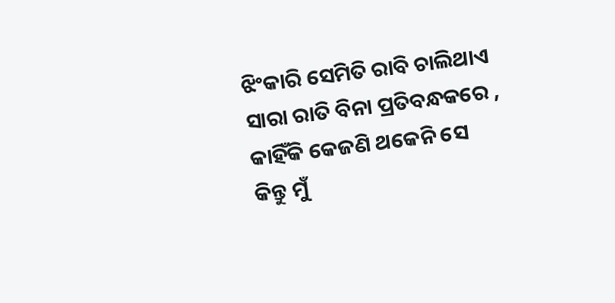ଝିଂକାରି ସେମିତି ରାବି ଚାଲିଥାଏ
ସାରା ରାତି ବିନା ପ୍ରତିବନ୍ଧକରେ ,
କାହିଁକି କେଜଣି ଥକେନି ସେ
କିନ୍ତୁ ମୁଁ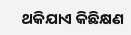ଥକିଯାଏ କିଛିକ୍ଷଣ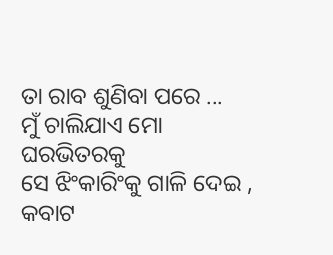ତା ରାବ ଶୁଣିବା ପରେ ...
ମୁଁ ଚାଲିଯାଏ ମୋ ଘରଭିତରକୁ
ସେ ଝିଂକାରିଂକୁ ଗାଳି ଦେଇ ,
କବାଟ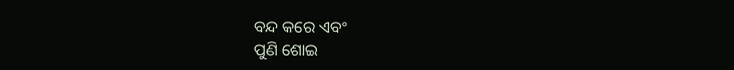ବନ୍ଦ କରେ ଏବଂ
ପୁଣି ଶୋଇ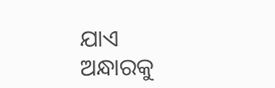ଯାଏ ଅନ୍ଧାରକୁ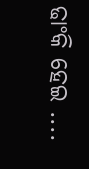ଢାଂକି ହେଇ ....